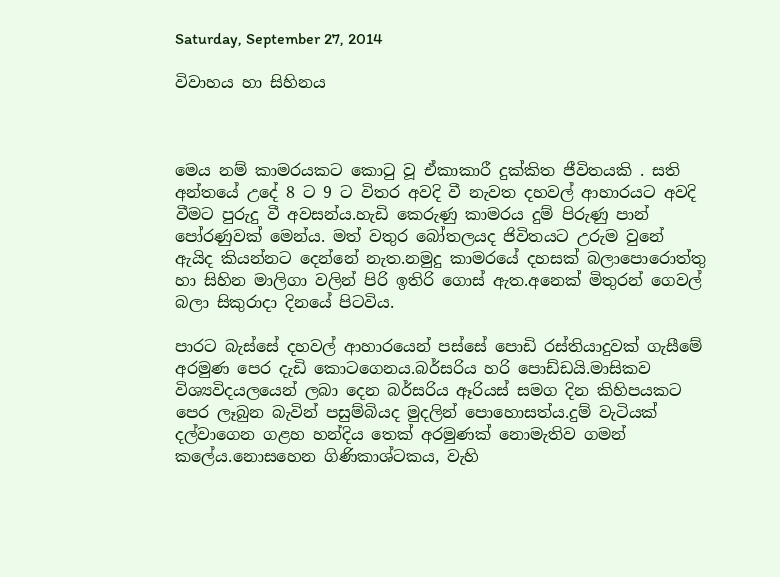Saturday, September 27, 2014

විවාහය හා සිහිනය



මෙය නම් කාමරයකට කොටු වූ ඒකාකාරී දුක්කිත ජීවිතයකි . සති අන්තයේ උදේ 8 ට 9 ට විතර අවදි වී නැවත දහවල් ආහාරයට අවදි වීමට පුරුදු වී අවසන්ය.හැඩි කෙරුණු කාමරය දුම් පිරුණු පාන් පෝරණුවක් මෙන්ය. මත් වතුර බෝතලයද ජිවිතයට උරුම වුනේ ඇයිද කියන්නට දෙන්නේ නැත.නමුදු කාමරයේ දහසක් බලාපොරොත්තු හා සිහින මාලිගා වලින් පිරි ඉතිරි ගොස් ඇත.අනෙක් මිතුරන් ගෙවල් බලා සිකුරාදා දිනයේ පිටවිය.

පාරට බැස්සේ දහවල් ආහාරයෙන් පස්සේ පොඩි රස්තියාදුවක් ගැසීමේ අරමුණ පෙර දැඩි කොටගෙනය.බර්සරිය හරි පොඩ්ඩයි.මාසිකව විශ්‍යවිදයලයෙන් ලබා දෙන බර්සරිය ඈරියස් සමග දින කිහිපයකට පෙර ලෑබුන බැවින් පසුම්බියද මුදලින් පොහොසත්ය.දුම් වැටියක් දල්වාගෙන ගළහ හන්දිය තෙක් අරමුණක් නොමැතිව ගමන් කලේය.නොසහෙන ගිණිකාශ්ටකය, වැහි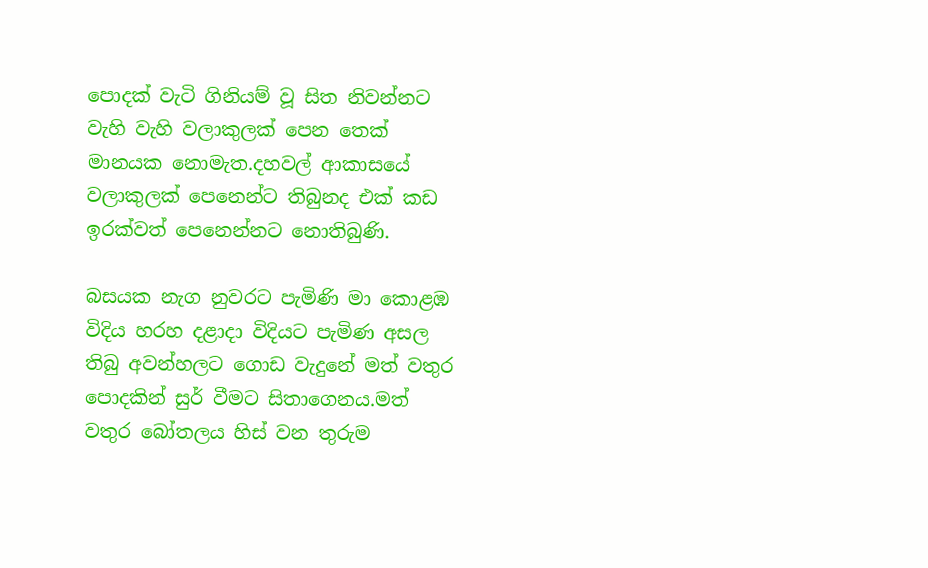පොදක් වැටි ගිනියම් වූ සිත නිවන්නට වැහි වැහි වලාකුලක් පෙන තෙක් මානයක නොමැත.දහවල් ආකාසයේ වලාකුලක් පෙනෙන්ට තිබුනද එක් කඩ ඉරක්වත් පෙනෙන්නට නොතිබුණි.

බසයක නැග නුවරට පැමිණි මා කොළඹ විදිය හරහ දළාදා විදියට පැමිණ අසල තිබු අවන්හලට ගොඩ වැදුනේ මත් වතුර පොදකින් සුර් වීමට සිතාගෙනය.මත් වතුර බෝතලය හිස් වන තුරුම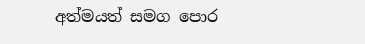අත්මයත් සමග පොර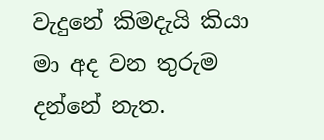වැදුනේ කිමදැයි කියා මා අද වන තුරුම දන්නේ නැත.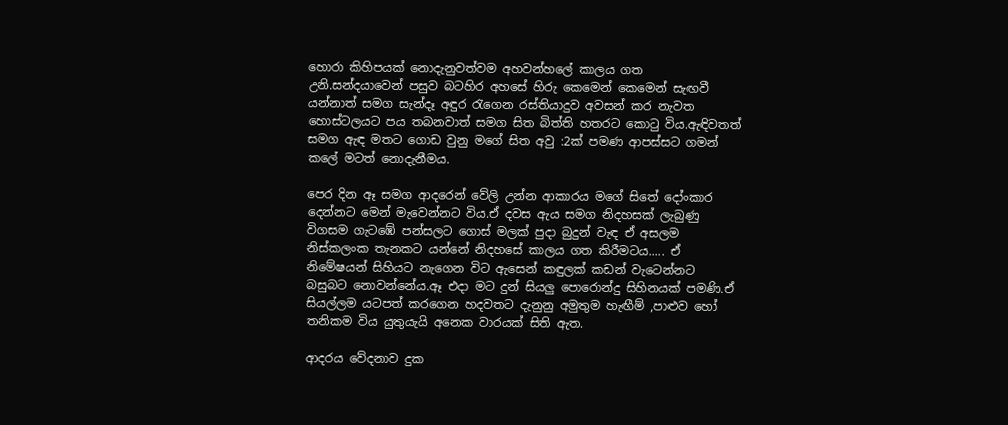හොරා කිහිපයක් නොදැනුවත්වම අහවන්හලේ කාලය ගත උනි.සන්දයාවෙන් පසුව බටහිර අහසේ හිරු කෙමෙන් කෙමෙන් සැඟවී යන්නාත් සමග සැන්දෑ අඳුර රැගෙන රස්තියාදුව අවසන් කර නැවත හොස්ටලයට පය තබනවාත් සමග සිත බිත්ති හතරට කොටු විය.ඇඳිවතත් සමග ඇඳ මතට ගොඩ වුනු මගේ සිත අවු :2ක් පමණ ආපස්සට ගමන් කලේ මටත් නොදැනීමය.

පෙර දින ඈ සමග ආදරෙන් වේලි උන්න ආකාරය මගේ සිතේ දෝංකාර දෙන්නට මෙන් මැවෙන්නට විය.ඒ දවස ඇය සමග නිදහසක් ලැබුණු විගසම ගැටඹේ පන්සලට ගොස් මලක් පුදා බුදුන් වැඳ ඒ අසලම නිස්කලංක තැනකට යන්නේ නිදහසේ කාලය ගත කිරීමටය..... ඒ නිමේෂයන් සිහියට නැගෙන විට ඇසෙන් කඳුලක් කඩන් වැටෙන්නට බසුබට නොවන්නේය.ඈ එදා මට දුන් සියලු පොරොන්දු සිහිනයක් පමණි.ඒ සියල්ලම යටපත් කරගෙන හදවතට දැනුනු අමුතුම හැඟීම් ,පාළුව හෝ තනිකම විය යුතුයැයි අනෙක වාරයක් සිති ඇත.

ආදරය වේදනාව දුක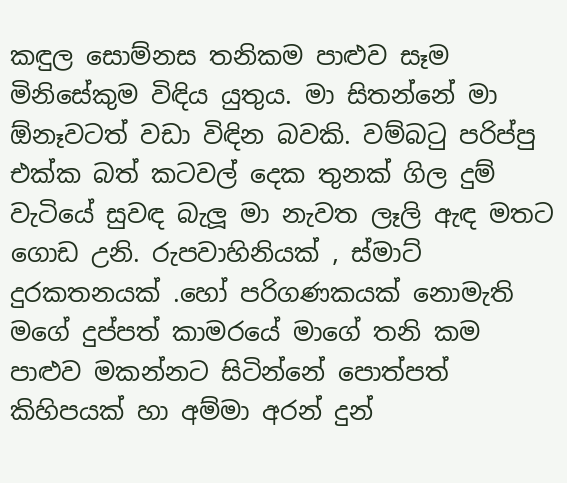කඳුල සොම්නස තනිකම පාළුව සෑම මිනිසේකුම විඳිය යුතුය. මා සිතන්නේ මා ඕනෑවටත් වඩා විඳින බවකි. වම්බටු පරිප්පු එක්ක බත් කටවල් දෙක තුනක් ගිල දුම් වැටියේ සුවඳ බැලූ මා නැවත ලෑලි ඇඳ මතට ගොඩ උනි. රුපවාහිනියක් , ස්මාට් දුරකතනයක් .හෝ පරිගණකයක් නොමැති මගේ දුප්පත් කාමරයේ මාගේ තනි කම පාළුව මකන්නට සිටින්නේ පොත්පත් කිහිපයක් හා අම්මා අරන් දුන්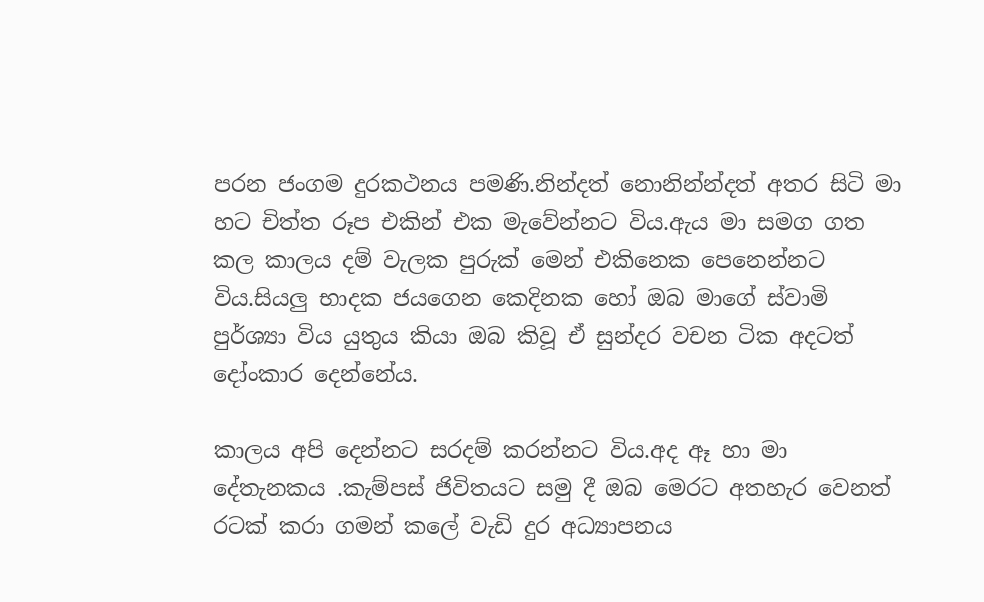පරන ජංගම දුරකථනය පමණි.නින්දත් නොනින්න්දත් අතර සිටි මා හට චිත්ත රූප එකින් එක මැවේන්නට විය.ඇය මා සමග ගත කල කාලය දම් වැලක පුරුක් මෙන් එකිනෙක පෙනෙන්නට විය.සියලු භාදක ජයගෙන කෙදිනක හෝ ඔබ මාගේ ස්වාමි පුර්ශ්‍යා විය යුතුය කියා ඔබ කිවූ ඒ සුන්දර වචන ටික අදටත් දෝංකාර දෙන්නේය.

කාලය අපි දෙන්නට සරදම් කරන්නට විය.අද ඈ හා මා දේතැනකය .කැම්පස් ජිවිතයට සමු දී ඔබ මෙරට අතහැර වෙනත් රටක් කරා ගමන් කලේ වැඩි දුර අධ්‍යාපනය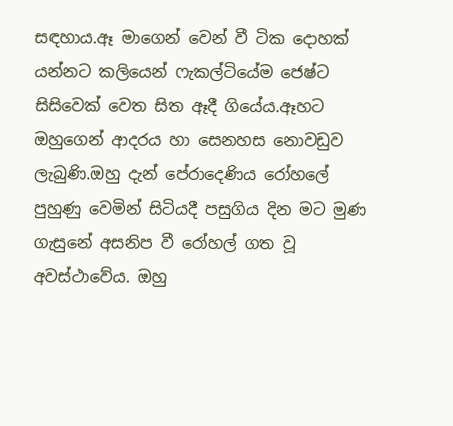සඳහාය.ඈ මාගෙන් වෙන් වී ටික දොහක් යන්නට කලියෙන් ෆැකල්ටියේම ජෙෂ්ට සිසිවෙක් වෙත සිත ඈදී ගියේය.ඈහට ඔහුගෙන් ආදරය හා සෙනහස නොවඩුව ලැබුණි.ඔහු දැන් පේරාදෙණිය රෝහලේ පුහුණු වෙමින් සිටියදී පසුගිය දින මට මුණ ගැසුනේ අසනිප වී රෝහල් ගත වූ අවස්ථාවේය. ඔහු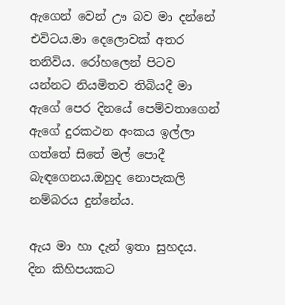ඇගෙන් වෙන් ඌ බව මා දන්නේ එවිටය.මා දෙලොවක් අතර තනිවිය. රෝහලෙන් පිටව යන්නට නියමිතව තිබියදී මා ඇගේ පෙර දිනයේ පෙම්වතාගෙන් ඇගේ දුරකථන අංකය ඉල්ලා ගත්තේ සිතේ මල් පොදී බැඳගෙනය.ඔහුද නොපැකලි නම්බරය දුන්නේය.

ඇය මා හා දැන් ඉතා සුහදය. දින කිහිපයකට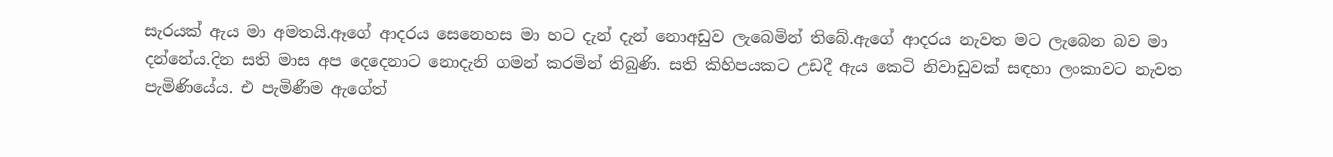සැරයක් ඇය මා අමතයි.ඈගේ ආදරය සෙනෙහස මා හට දැන් දැන් නොඅඩුව ලැබෙමින් තිබේ.ඇගේ ආදරය නැවත මට ලැබෙන බව මා දන්නේය.දින සති මාස අප දෙදෙනාට නොදැනි ගමන් කරමින් තිබුණි. සති කිහිපයකට උඩදී ඇය කෙටි නිවාඩුවක් සඳහා ලංකාවට නැවත පැමිණියේය. එ පැමිණීම ඇගේත්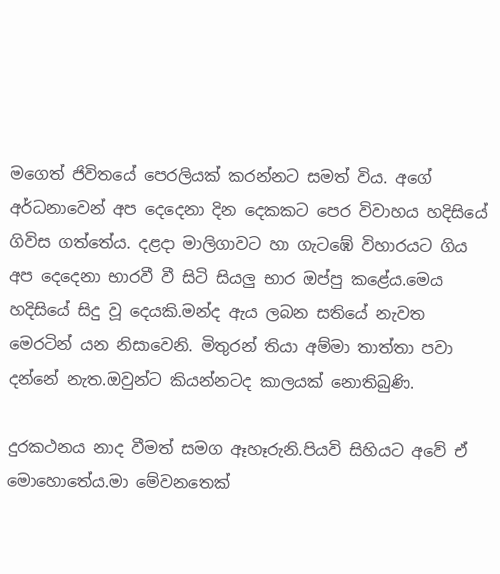මගෙත් ජිවිතයේ පෙරලියක් කරන්නට සමත් විය. අගේ අර්ධනාවෙන් අප දෙදෙනා දින දෙකකට පෙර විවාහය හදිසියේ ගිවිස ගත්තේය. දළදා මාලිගාවට හා ගැටඹේ විහාරයට ගිය අප දෙදෙනා භාරවී වී සිටි සියලු භාර ඔප්පු කළේය.මෙය හදිසියේ සිදු වූ දෙයකි.මන්ද ඇය ලබන සතියේ නැවත මෙරටින් යන නිසාවෙනි. මිතුරන් තියා අම්මා තාත්තා පවා දන්නේ නැත.ඔවුන්ට කියන්නටද කාලයක් නොතිබුණි.

දුරකථනය නාද වීමත් සමග ඈහෑරුනි.පියවි සිහියට අවේ ඒ මොහොතේය.මා මේවනතෙක්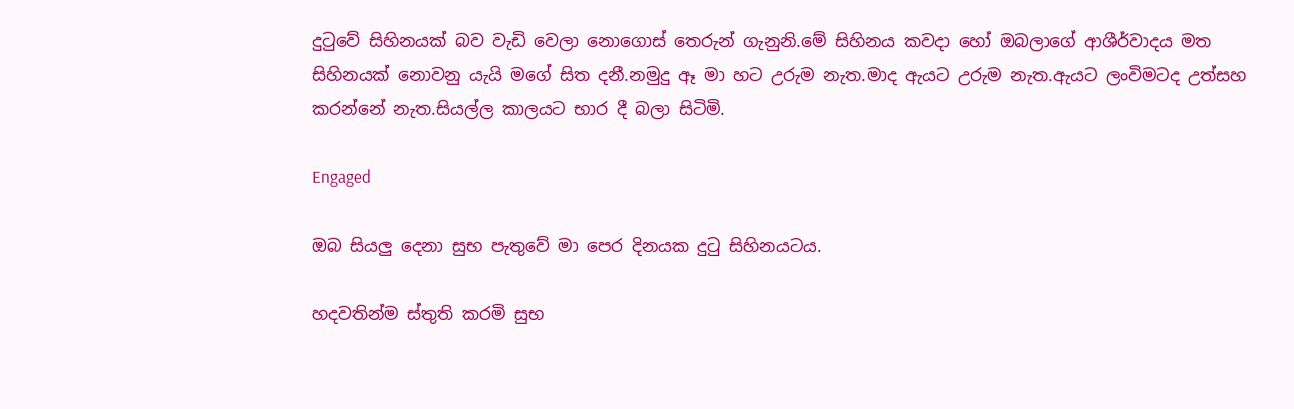දුටුවේ සිහිනයක් බව වැඩි වෙලා නොගොස් තෙරුන් ගැනුනි.මේ සිහිනය කවදා හෝ ඔබලාගේ ආශීර්වාදය මත සිහිනයක් නොවනු යැයි මගේ සිත දනී.නමුදු ඈ මා හට උරුම නැත.මාද ඇයට උරුම නැත.ඇයට ලංවිමටද උත්සහ කරන්නේ නැත.සියල්ල කාලයට භාර දී බලා සිටිමි.

Engaged

ඔබ සියලු දෙනා සුභ පැතුවේ මා පෙර දිනයක දුටු සිහිනයටය.

හදවතින්ම ස්තුති කරමි සුභ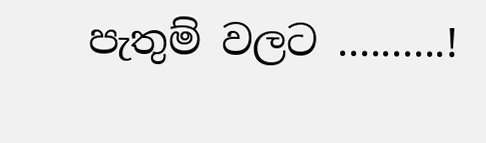පැතුම් වලට ..........!